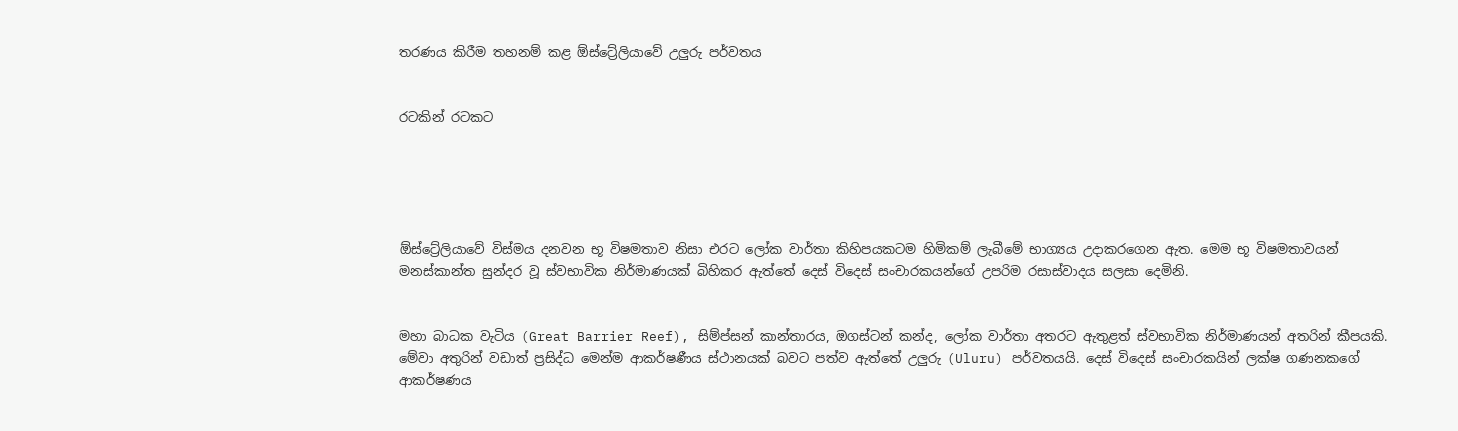තරණය කිරීම තහනම් කළ ඕස්ට්‍රේලියාවේ උලුරු පර්වතය


රටකින් රටකට





ඕස්ට්‍රේලියාවේ විස්මය දනවන භූ විෂමතාව නිසා එරට ලෝක වාර්තා කිහිපයකටම හිමිකම් ලැබීමේ භාග්‍යය උදාකරගෙන ඇත. මෙම භූ විෂමතාවයන් මනස්කාන්ත සුන්දර වූ ස්වභාවික නිර්මාණයක් බිහිකර ඇත්තේ දෙස් විදෙස් සංචාරකයන්ගේ උපරිම රසාස්වාදය සලසා දෙමිනි.


මහා බාධක වැටිය (Great Barrier Reef), සිම්ප්සන් කාන්තාරය, ඔගස්ටන් කන්ද, ලෝක වාර්තා අතරට ඇතුළත් ස්වභාවික නිර්මාණයන් අතරින් කීපයකි. මේවා අතුරින් වඩාත් ප්‍රසිද්ධ මෙන්ම ආකර්ෂණීය ස්ථානයක් බවට පත්ව ඇත්තේ උලුරු (Uluru) පර්වතයයි. දෙස් විදෙස් සංචාරකයින් ලක්ෂ ගණනකගේ ආකර්ෂණය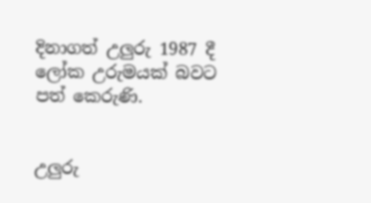දිනාගත් උලුරු 1987 දී ලෝක උරුමයක් බවට පත් කෙරුණි.


උලුරු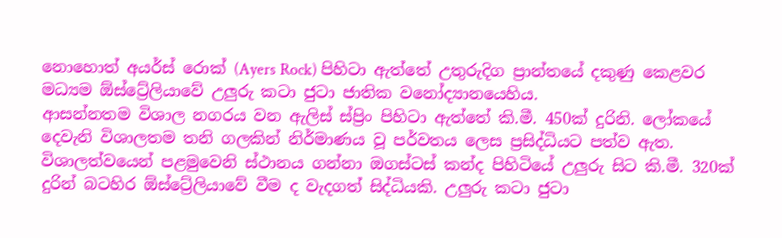නොහොත් අයර්ස් රොක් (Ayers Rock) පිහිටා ඇත්තේ උතුරුදිග ප්‍රාන්තයේ දකුණු කෙළවර මධ්‍යම ඕස්ට්‍රේලියාවේ උලුරු කටා ජුටා ජාතික වනෝද්‍යානයෙහිය.
ආසන්නතම විශාල නගරය වන ඇලිස් ස්ප්‍රිං පිහිටා ඇත්තේ කි.මී. 450ක් දුරිනි. ලෝකයේ දෙවැනි විශාලතම තනි ගලකින් නිර්මාණය වූ පර්වතය ලෙස ප්‍රසිද්ධියට පත්ව ඇත. විශාලත්වයෙන් පළමුවෙනි ස්ථානය ගන්නා ඔගස්ටස් කන්ද පිහිටියේ උලුරු සිට කි.මී. 320ක් දුරින් බටහිර ඕස්ට්‍රේලියාවේ වීම ද වැදගත් සිද්ධියකි. උලුරු කටා ජුටා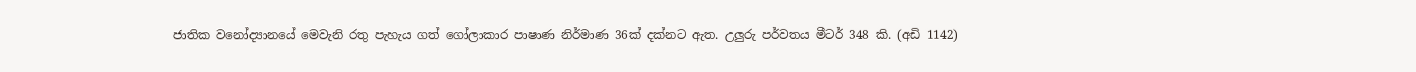ජාතික වනෝද්‍යානයේ මෙවැනි රතු පැහැය ගත් ගෝලාකාර පාෂාණ නිර්මාණ 36ක් දක්නට ඇත. උලුරු පර්වතය මීටර් 348 කි. (අඩි 1142)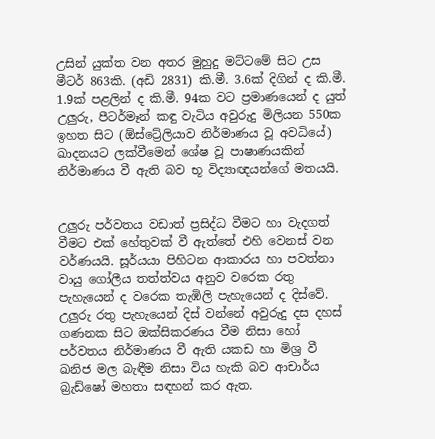උසින් යුක්ත වන අතර මුහුදු මට්ටමේ සිට උස මීටර් 863කි. (අඩි 2831) කි.මී. 3.6ක් දිගින් ද කි.මී. 1.9ක් පළලින් ද කි.මී. 94ක වට ප්‍රමාණයෙන් ද යුත් උලුරු, පීටර්මෑන් කඳු වැටිය අවුරුදු මිලියන 550ක ඉහත සිට (ඕස්ට්‍රේලියාව නිර්මාණය වූ අවධියේ) ඛාදනයට ලක්වීමෙන් ශේෂ වූ පාෂාණයකින් නිර්මාණය වී ඇති බව භූ විද්‍යාඥයන්ගේ මතයයි.


උලුරු පර්වතය වඩාත් ප්‍රසිද්ධ වීමට හා වැදගත් වීමට එක් හේතුවක් වී ඇත්තේ එහි වෙනස් වන වර්ණයයි. සූර්යයා පිහිටන ආකාරය හා පවත්නා වායු ගෝලීය තත්ත්වය අනුව වරෙක රතු පැහැයෙන් ද වරෙක තැඹිලි පැහැයෙන් ද දිස්වේ. උලුරු රතු පැහැයෙන් දිස් වන්නේ අවුරුදු දස දහස් ගණනක සිට ඔක්සිකරණය වීම නිසා හෝ පර්වතය නිර්මාණය වී ඇති යකඩ හා මිශ්‍ර වී ඛනිජ මල බැඳීම නිසා විය හැකි බව ආචාර්ය බ්‍රැඩ්ෂෝ මහතා සඳහන් කර ඇත.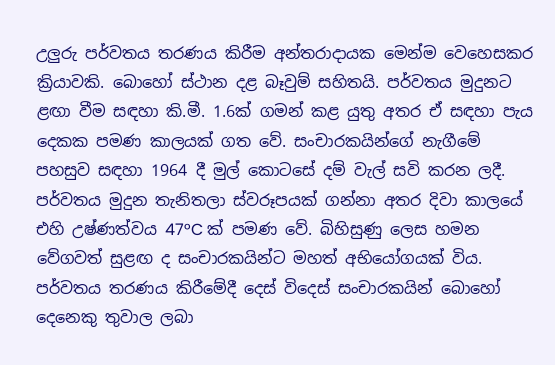උලුරු පර්වතය තරණය කිරීම අන්තරාදායක මෙන්ම වෙහෙසකර ක්‍රියාවකි. බොහෝ ස්ථාන දළ බෑවුම් සහිතයි. පර්වතය මුදුනට ළඟා වීම සඳහා කි.මී. 1.6ක් ගමන් කළ යුතු අතර ඒ සඳහා පැය දෙකක පමණ කාලයක් ගත වේ. සංචාරකයින්ගේ නැගීමේ පහසුව සඳහා 1964 දී මුල් කොටසේ දම් වැල් සවි කරන ලදී. පර්වතය මුදුන තැනිතලා ස්වරූපයක් ගන්නා අතර දිවා කාලයේ එහි උෂ්ණත්වය 47°C ක් පමණ වේ. බිහිසුණු ලෙස හමන වේගවත් සුළඟ ද සංචාරකයින්ට මහත් අභියෝගයක් විය. පර්වතය තරණය කිරීමේදී දෙස් විදෙස් සංචාරකයින් බොහෝ දෙනෙකු තුවාල ලබා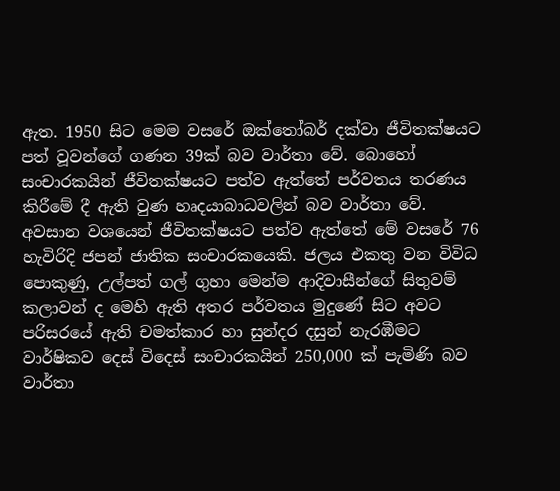ඇත. 1950 සිට මෙම වසරේ ඔක්තෝබර් දක්වා ජීවිතක්ෂයට පත් වූවන්ගේ ගණන 39ක් බව වාර්තා වේ. බොහෝ සංචාරකයින් ජීවිතක්ෂයට පත්ව ඇත්තේ පර්වතය තරණය කිරීමේ දී ඇති වුණ හෘදයාබාධවලින් බව වාර්තා වේ. අවසාන වශයෙන් ජීවිතක්ෂයට පත්ව ඇත්තේ මේ වසරේ 76 හැවිරිදි ජපන් ජාතික සංචාරකයෙකි. ජලය එකතු වන විවිධ පොකුණු, උල්පත් ගල් ගුහා මෙන්ම ආදිවාසීන්ගේ සිතුවම් කලාවන් ද මෙහි ඇති අතර පර්වතය මුදුණේ සිට අවට පරිසරයේ ඇති චමත්කාර හා සුන්දර දසුන් නැරඹීමට වාර්ෂිකව දෙස් විදෙස් සංචාරකයින් 250,000 ක් පැමිණි බව වාර්තා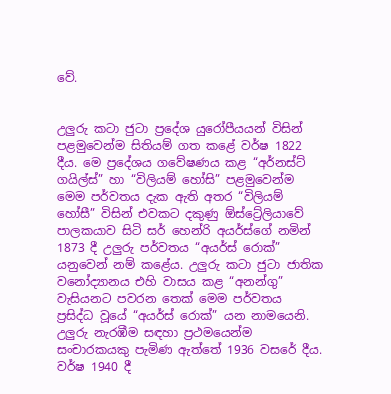වේ.


උලුරු කටා ජුටා ප්‍රදේශ යුරෝපීයයන් විසින් පළමුවෙන්ම සිතියම් ගත කළේ වර්ෂ 1822 දීය. මෙ ප්‍රදේශය ගවේෂණය කළ “අර්නස්ට් ගයිල්ස්” හා “විලියම් හෝසි” පළමුවෙන්ම මෙම පර්වතය දැක ඇති අතර “විලියම් හෝසී” විසින් එවකට දකුණු ඕස්ට්‍රේලියාවේ පාලකයාව සිටි සර් හෙන්රි අයර්ස්ගේ නමින් 1873 දී උලුරු පර්වතය “අයර්ස් රොක්” යනුවෙන් නම් කළේය. උලුරු කටා ජුටා ජාතික වනෝද්‍යානය එහි වාසය කළ “අනන්ගු” වැසියනට පවරන තෙක් මෙම පර්වතය ප්‍රසිද්ධ වූයේ “අයර්ස් රොක්” යන නාමයෙනි. උලුරු නැරඹීම සඳහා ප්‍රථමයෙන්ම සංචාරකයකු පැමිණ ඇත්තේ 1936 වසරේ දීය. වර්ෂ 1940 දී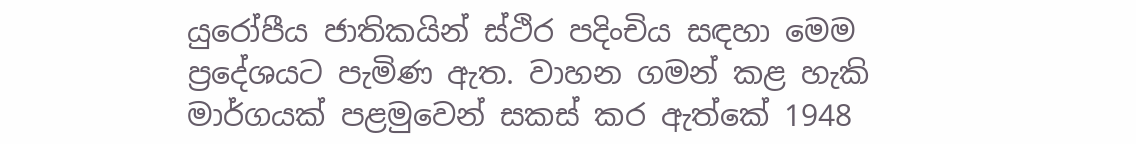යුරෝපීය ජාතිකයින් ස්ථිර පදිංචිය සඳහා මෙම ප්‍රදේශයට පැමිණ ඇත. වාහන ගමන් කළ හැකි මාර්ගයක් පළමුවෙන් සකස් කර ඇත්කේ 1948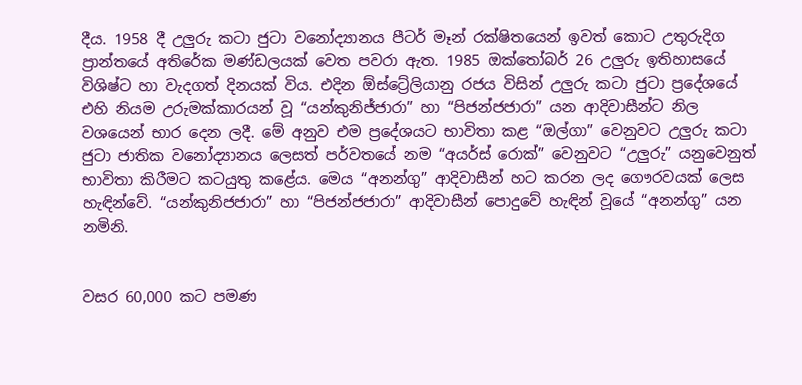දීය. 1958 දී උලුරු කටා ජුටා වනෝද්‍යානය පීටර් මෑන් රක්ෂිතයෙන් ඉවත් කොට උතුරුදිග ප්‍රාන්තයේ අතිරේක මණ්ඩලයක් වෙත පවරා ඇත. 1985 ඔක්තෝබර් 26 උලුරු ඉතිහාසයේ විශිෂ්ට හා වැදගත් දිනයක් විය. එදින ඕස්ට්‍රේලියානු රජය විසින් උලුරු කටා ජුටා ප්‍රදේශයේ එහි නියම උරුමක්කාරයන් වූ “යන්කුනිජ්ජාරා” හා “පිජන්ජජාරා” යන ආදිවාසීන්ට නිල වශයෙන් භාර දෙන ලදී. මේ අනුව එම ප්‍රදේශයට භාවිතා කළ “ඔල්ගා” වෙනුවට උලුරු කටා ජුටා ජාතික වනෝද්‍යානය ලෙසත් පර්වතයේ නම “අයර්ස් රොක්” වෙනුවට “උලුරු” යනුවෙනුත් භාවිතා කිරීමට කටයුතු කළේය. මෙය “අනන්ගු” ආදිවාසීන් හට කරන ලද ගෞරවයක් ලෙස හැඳින්වේ. “යන්කුනිජජාරා” හා “පිජන්ජජාරා” ආදිවාසීන් පොදුවේ හැඳින් වූයේ “අනන්ගු” යන නමිනි.


වසර 60,000 කට පමණ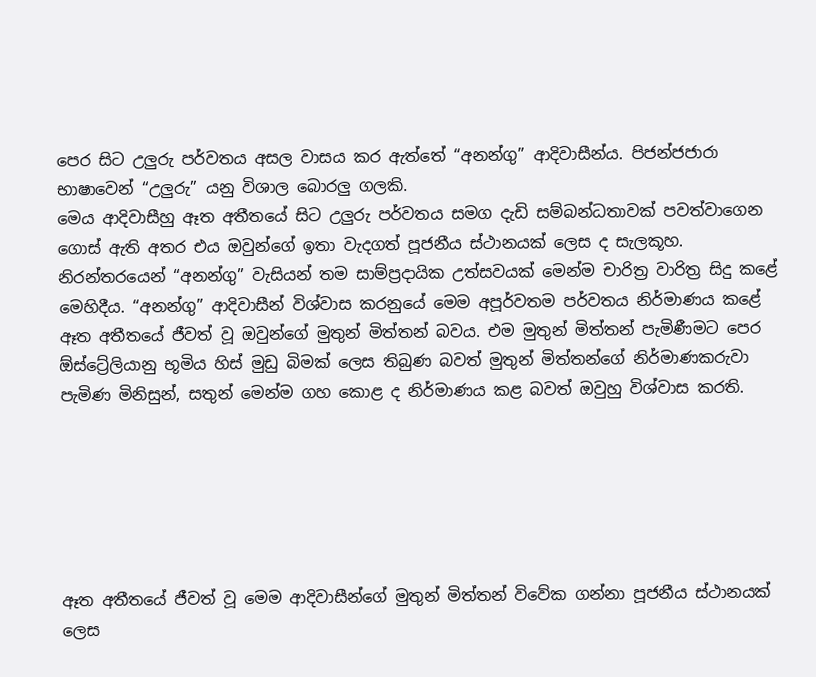පෙර සිට උලුරු පර්වතය අසල වාසය කර ඇත්තේ “අනන්ගු” ආදිවාසීන්ය. පිජන්ජජාරා භාෂාවෙන් “උලුරු” යනු විශාල බොරලු ගලකි.
මෙය ආදිවාසීහු ඈත අතීතයේ සිට උලුරු පර්වතය සමග දැඩි සම්බන්ධතාවක් පවත්වාගෙන ගොස් ඇති අතර එය ඔවුන්ගේ ඉතා වැදගත් පූජනීය ස්ථානයක් ලෙස ද සැලකූහ. නිරන්තරයෙන් “අනන්ගු” වැසියන් තම සාම්ප්‍රදායික උත්සවයක් මෙන්ම චාරිත්‍ර වාරිත්‍ර සිදු කළේ මෙහිදීය. “අනන්ගු” ආදිවාසීන් විශ්වාස කරනුයේ මෙම අපූර්වතම පර්වතය නිර්මාණය කළේ ඈත අතීතයේ ජීවත් වූ ඔවුන්ගේ මුතුන් මිත්තන් බවය. එම මුතුන් මිත්තන් පැමිණීමට පෙර ඕස්ට්‍රේලියානු භූමිය හිස් මුඩු බිමක් ලෙස තිබුණ බවත් මුතුන් මිත්තන්ගේ නිර්මාණකරුවා පැමිණ මිනිසුන්, සතුන් මෙන්ම ගහ කොළ ද නිර්මාණය කළ බවත් ඔවුහු විශ්වාස කරති.






ඈත අතීතයේ ජීවත් වූ මෙම ආදිවාසීන්ගේ මුතුන් මිත්තන් විවේක ගන්නා පූජනීය ස්ථානයක් ලෙස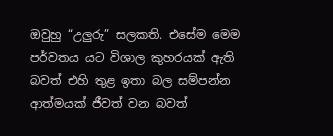ඔවුහු “උලුරු” සලකති. එසේම මෙම පර්වතය යට විශාල කුහරයක් ඇති බවත් එහි තුළ ඉතා බල සම්පන්න ආත්මයක් ජීවත් වන බවත්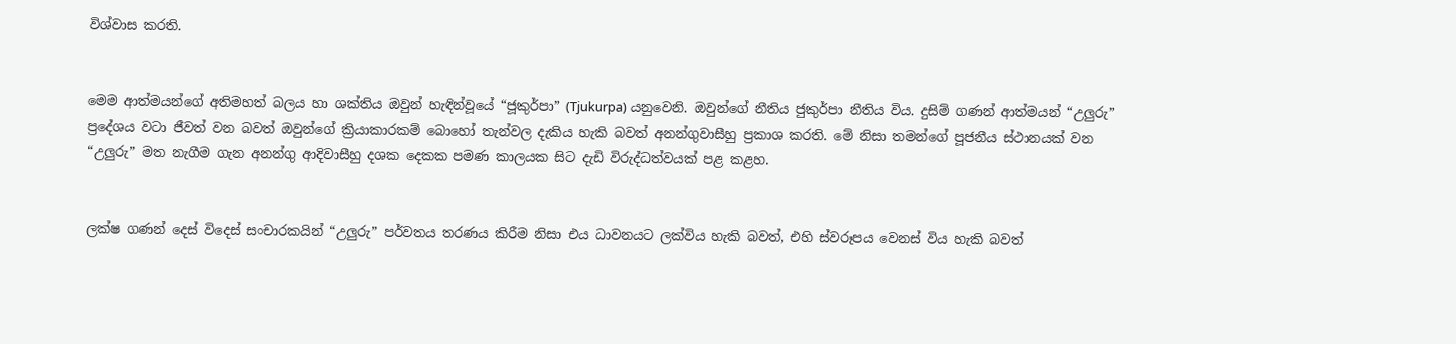විශ්වාස කරති.


මෙම ආත්මයන්ගේ අතිමහත් බලය හා ශක්තිය ඔවුන් හැඳින්වූයේ “ජූකුර්පා” (Tjukurpa) යනුවෙනි. ඔවුන්ගේ නීතිය ජුකුර්පා නීතිය විය. දුසිම් ගණන් ආත්මයන් “උලුරු” ප්‍රදේශය වටා ජීවත් වන බවත් ඔවුන්ගේ ක්‍රියාකාරකම් බොහෝ තැන්වල දැකිය හැකි බවත් අනන්ගුවාසීහු ප්‍රකාශ කරති. මේ නිසා තමන්ගේ පූජනීය ස්ථානයක් වන “උලුරු” මත නැගීම ගැන අනන්ගු ආදිවාසීහු දශක දෙකක පමණ කාලයක සිට දැඩි විරුද්ධත්වයක් පළ කළහ.


ලක්ෂ ගණන් දෙස් විදෙස් සංචාරකයින් “උලුරු” පර්වතය තරණය කිරීම නිසා එය ධාවනයට ලක්විය හැකි බවත්, එහි ස්වරූපය වෙනස් විය හැකි බවත්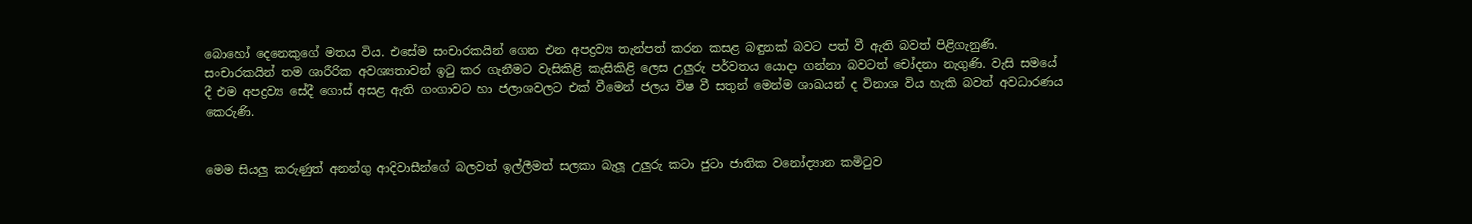බොහෝ දෙනෙකුගේ මතය විය. එසේම සංචාරකයින් ගෙන එන අපද්‍රව්‍ය තැන්පත් කරන කසළ බඳුනක් බවට පත් වී ඇති බවත් පිළිගැනුණි. සංචාරකයින් තම ශාරීරික අවශ්‍යතාවන් ඉටු කර ගැනීමට වැසිකිළි කැසිකිළි ලෙස උලුරු පර්වතය යොදා ගන්නා බවටත් චෝදනා නැගුණි. වැසි සමයේ දී එම අපද්‍රව්‍ය සේදී ගොස් අසළ ඇති ගංගාවට හා ජලාශවලට එක් වීමෙන් ජලය විෂ වී සතුන් මෙන්ම ශාඛයන් ද විනාශ විය හැකි බවත් අවධාරණය කෙරුණි.


මෙම සියලු කරුණුත් අනන්ගු ආදිවාසීන්ගේ බලවත් ඉල්ලීමත් සලකා බැලූ උලුරු කටා ජුටා ජාතික වනෝද්‍යාන කමිටුව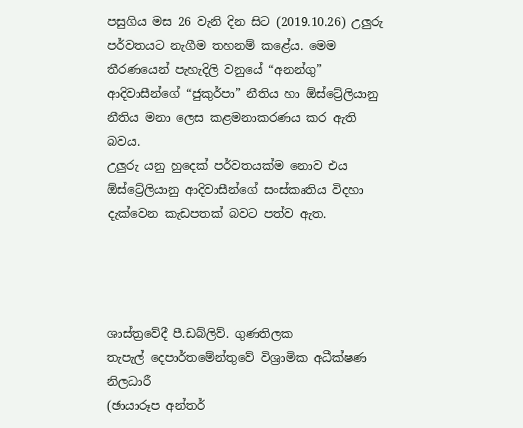පසුගිය මස 26 වැනි දින සිට (2019.10.26) උලුරු පර්වතයට නැගීම තහනම් කළේය. මෙම තීරණයෙන් පැහැදිලි වනුයේ “අනන්ගු” ආදිවාසීන්ගේ “ජුකුර්පා” නීතිය හා ඕස්ට්‍රේලියානු නීතිය මනා ලෙස කළමනාකරණය කර ඇති බවය.
උලුරු යනු හුදෙක් පර්වතයක්ම නොව එය ඕස්ට්‍රේලියානු ආදිවාසීන්ගේ සංස්කෘතිය විදහා දැක්වෙන කැඩපතක් බවට පත්ව ඇත.




ශාස්ත්‍රවේදී පී.ඩබ්ලිව්. ගුණතිලක
තැපැල් දෙපාර්තමේන්තුවේ විශ්‍රාමික අධීක්ෂණ නිලධාරී
(ඡායාරූප අන්තර්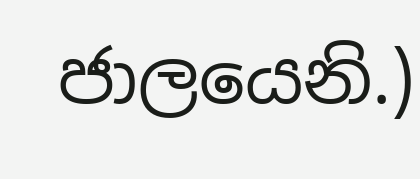ජාලයෙනි.)